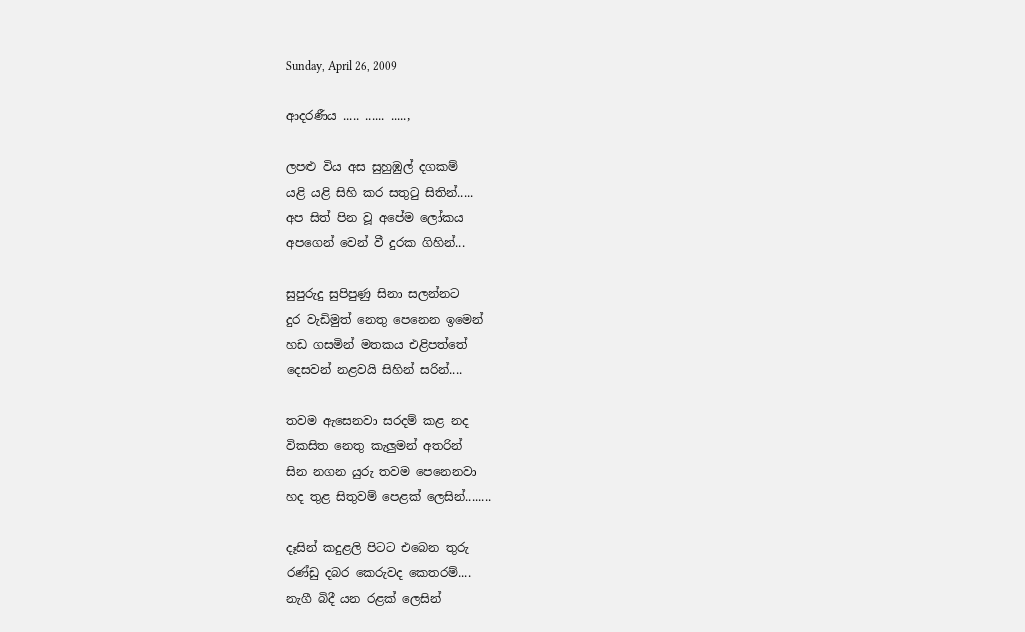Sunday, April 26, 2009

ආදරණීය ..... ...... .....,

ලපළු විය අස සුහුඹුල් දගකම්
යළි යළි සිහි කර සතුටු සිතින්.....
අප සිත් පින වූ අපේම ලෝකය
අපගෙන් වෙන් වී දුරක ගිහින්...

සුපුරුදු සුපිපුණු සිනා සලන්නට
දුර වැඩිමුත් නෙතු පෙනෙන ඉමෙන්
හඩ ගසමින් මතකය එළිපත්තේ
දෙසවන් නළවයි සිහින් සරින්....

තවම ඇසෙනවා සරදම් කළ නද
විකසිත නෙතු කැලුමන් අතරින්
සින නගන යුරු තවම පෙනෙනවා
හද තුළ සිතුවම් පෙළක් ලෙසින්........

දෑසින් කදුළලි පිටට එබෙන තුරු
රණ්ඩු දබර කෙරුවද කෙතරම්....
නැගී බිදී යන රළක් ලෙසින්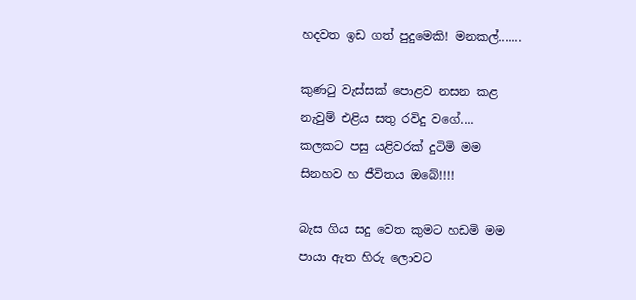හදවත ඉඩ ගත් පුදුමෙකි! මනකල්.......

කුණටු වැස්සක් පොළව නසන කළ
නැවුම් එළිය සතු රවිදු වගේ....
කලකට පසු යළිවරක් දුටිමි මම
සිනහව හ ජීවිතය ඔබේ!!!!

බැස ගිය සදු වෙත කුමට හඩමි මම
පායා ඇත හිරු ලොවට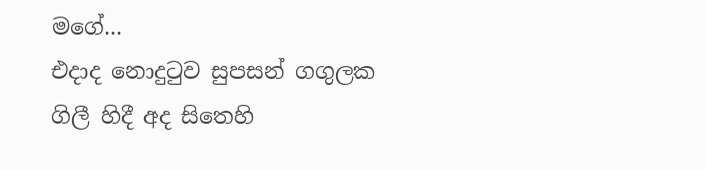මගේ...
එදාද නොදුටුව සුපසන් ගගුලක
ගිලී හිදී අද සිතෙහි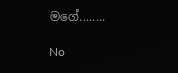මගේ........

No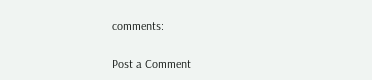comments:

Post a Comment